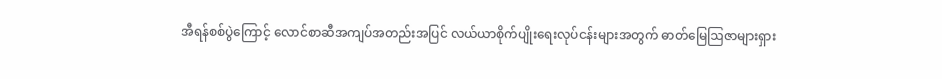အီရန်စစ်ပွဲကြောင့် လောင်စာဆီအကျပ်အတည်းအပြင် လယ်ယာစိုက်ပျိုးရေးလုပ်ငန်းများအတွက် ဓာတ်မြေဩဇာများရှား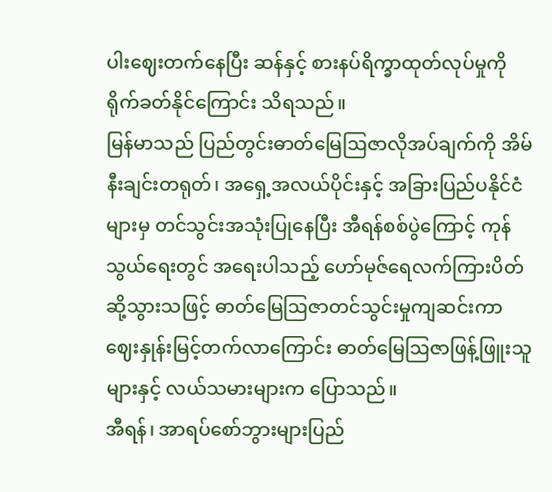ပါးဈေးတက်နေပြီး ဆန်နှင့် စားနပ်ရိက္ခာထုတ်လုပ်မှုကို ရိုက်ခတ်နိုင်ကြောင်း သိရသည်။
မြန်မာသည် ပြည်တွင်းဓာတ်မြေဩဇာလိုအပ်ချက်ကို အိမ်နီးချင်းတရုတ်၊ အရှေ့အလယ်ပိုင်းနှင့် အခြားပြည်ပနိုင်ငံများမှ တင်သွင်းအသုံးပြုနေပြီး အီရန်စစ်ပွဲကြောင့် ကုန်သွယ်ရေးတွင် အရေးပါသည့် ဟော်မုဇ်ရေလက်ကြားပိတ်ဆို့သွားသဖြင့် ဓာတ်မြေဩဇာတင်သွင်းမှုကျဆင်းကာ ဈေးနှုန်းမြင့်တက်လာကြောင်း ဓာတ်မြေဩဇာဖြန့်ဖြူးသူများနှင့် လယ်သမားများက ပြောသည်။
အီရန်၊ အာရပ်စော်ဘွားများပြည်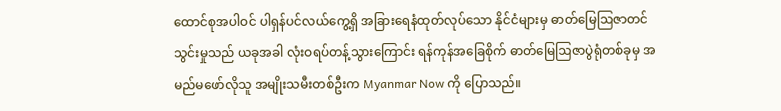ထောင်စုအပါဝင် ပါရှန်ပင်လယ်ကွေ့ရှိ အခြားရေနံထုတ်လုပ်သော နိုင်ငံများမှ ဓာတ်မြေဩဇာတင်သွင်းမှုသည် ယခုအခါ လုံးဝရပ်တန့်သွားကြောင်း ရန်ကုန်အခြေစိုက် ဓာတ်မြေဩဇာပွဲရုံတစ်ခုမှ အမည်မဖော်လိုသူ အမျိုးသမီးတစ်ဦးက Myanmar Now ကို ပြောသည်။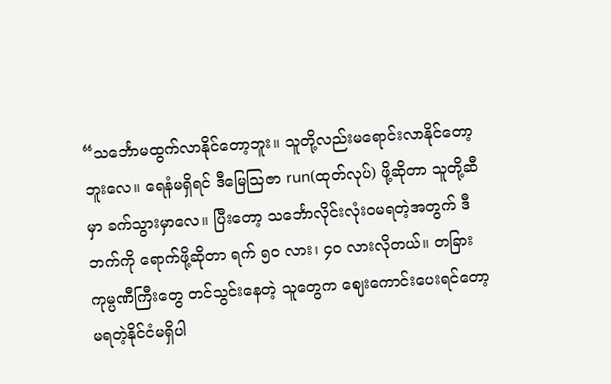“သင်္ဘောမထွက်လာနိုင်တော့ဘူး။ သူတို့လည်းမရောင်းလာနိုင်တော့ဘူးလေ။ ရေနံမရှိရင် ဒီမြေဩဇာ run(ထုတ်လုပ်) ဖို့ဆိုတာ သူတို့ဆီမှာ ခက်သွားမှာလေ။ ပြီးတော့ သင်္ဘောလိုင်းလုံးဝမရတဲ့အတွက် ဒီဘက်ကို ရောက်ဖို့ဆိုတာ ရက် ၅၀ လား၊ ၄၀ လားလိုတယ်။ တခြားကုမ္ပဏီကြီးတွေ တင်သွင်းနေတဲ့ သူတွေက ဈေးကောင်းပေးရင်တော့ မရတဲ့နိုင်ငံမရှိပါ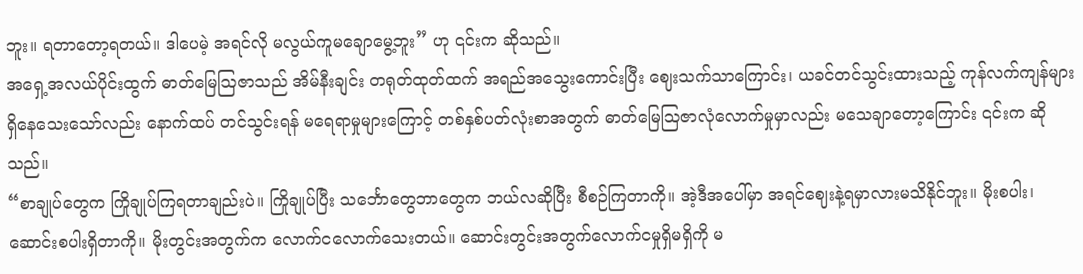ဘူး။ ရတာတော့ရတယ်။ ဒါပေမဲ့ အရင်လို မလွယ်ကူမချောမွေ့ဘူး” ဟု ၎င်းက ဆိုသည်။
အရှေ့အလယ်ပိုင်းထွက် ဓာတ်မြေဩဇာသည် အိမ်နီးချင်း တရုတ်ထုတ်ထက် အရည်အသွေးကောင်းပြီး ဈေးသက်သာကြောင်း၊ ယခင်တင်သွင်းထားသည့် ကုန်လက်ကျန်များ ရှိနေသေးသော်လည်း နောက်ထပ် တင်သွင်းရန် မရေရာမှုများကြောင့် တစ်နှစ်ပတ်လုံးစာအတွက် ဓာတ်မြေဩဇာလုံလောက်မှုမှာလည်း မသေချာတော့ကြောင်း ၎င်းက ဆိုသည်။
“စာချုပ်တွေက ကြိုချုပ်ကြရတာချည်းပဲ။ ကြိုချုပ်ပြီး သင်္ဘောတွေဘာတွေက ဘယ်လဆိုပြီး စီစဉ်ကြတာကို။ အဲ့ဒီအပေါ်မှာ အရင်ဈေးနဲ့ရမှာလားမသိနိုင်ဘူး။ မိုးစပါး၊ ဆောင်းစပါးရှိတာကို။ မိုးတွင်းအတွက်က လောက်ငလောက်သေးတယ်။ ဆောင်းတွင်းအတွက်လောက်ငမှုရှိမရှိကို မ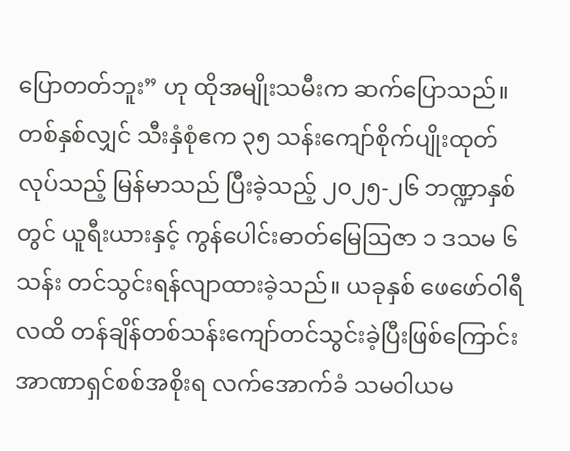ပြောတတ်ဘူး” ဟု ထိုအမျိုးသမီးက ဆက်ပြောသည်။
တစ်နှစ်လျှင် သီးနှံစုံဧက ၃၅ သန်းကျော်စိုက်ပျိုးထုတ်လုပ်သည့် မြန်မာသည် ပြီးခဲ့သည့် ၂၀၂၅-၂၆ ဘဏ္ဍာနှစ်တွင် ယူရီးယားနှင့် ကွန်ပေါင်းဓာတ်မြေဩဇာ ၁ ဒသမ ၆ သန်း တင်သွင်းရန်လျာထားခဲ့သည်။ ယခုနှစ် ဖေဖော်ဝါရီလထိ တန်ချိန်တစ်သန်းကျော်တင်သွင်းခဲ့ပြီးဖြစ်ကြောင်း အာဏာရှင်စစ်အစိုးရ လက်အောက်ခံ သမဝါယမ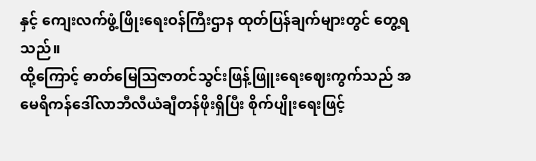နှင့် ကျေးလက်ဖွံ့ဖြိုးရေးဝန်ကြီးဌာန ထုတ်ပြန်ချက်များတွင် တွေ့ရသည်။
ထို့ကြောင့် ဓာတ်မြေဩဇာတင်သွင်းဖြန့်ဖြူးရေးဈေးကွက်သည် အမေရိကန်ဒေါ်လာဘီလီယံချီတန်ဖိုးရှိပြီး စိုက်ပျိုးရေးဖြင့်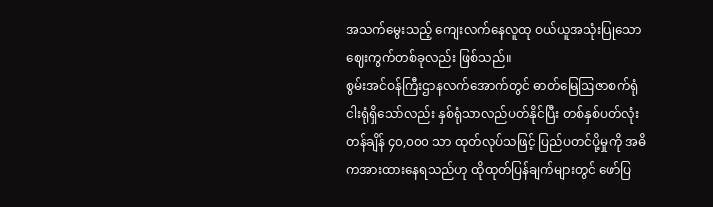အသက်မွေးသည့် ကျေးလက်နေလူထု ဝယ်ယူအသုံးပြုသော ဈေးကွက်တစ်ခုလည်း ဖြစ်သည်။
စွမ်းအင်ဝန်ကြီးဌာနလက်အောက်တွင် ဓာတ်မြေဩဇာစက်ရုံ ငါးရုံရှိသော်လည်း နှစ်ရုံသာလည်ပတ်နိုင်ပြီး တစ်နှစ်ပတ်လုံး တန်ချိန် ၄၀,၀၀၀ သာ ထုတ်လုပ်သဖြင့် ပြည်ပတင်ပို့မှုကို အဓိကအားထားနေရသည်ဟု ထိုထုတ်ပြန်ချက်များတွင် ဖော်ပြ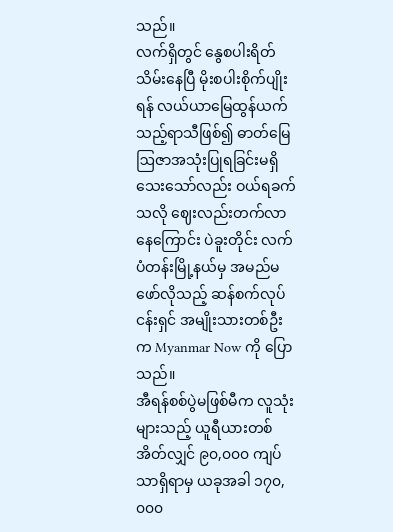သည်။
လက်ရှိတွင် နွေစပါးရိတ်သိမ်းနေပြီ မိုးစပါးစိုက်ပျိုးရန် လယ်ယာမြေထွန်ယက်သည့်ရာသီဖြစ်၍ ဓာတ်မြေဩဇာအသုံးပြုရခြင်းမရှိသေးသော်လည်း ဝယ်ရခက်သလို ဈေးလည်းတက်လာနေကြောင်း ပဲခူးတိုင်း လက်ပံတန်းမြို့နယ်မှ အမည်မဖော်လိုသည့် ဆန်စက်လုပ်ငန်းရှင် အမျိုးသားတစ်ဦးက Myanmar Now ကို ပြောသည်။
အီရန်စစ်ပွဲမဖြစ်မီက လူသုံးများသည့် ယူရီယားတစ်အိတ်လျှင် ၉၀,၀၀၀ ကျပ်သာရှိရာမှ ယခုအခါ ၁၇၀,၀၀၀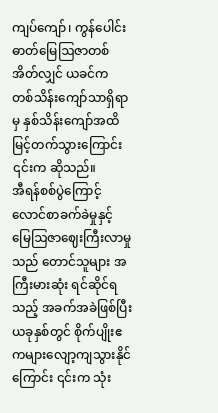ကျပ်ကျော်၊ ကွန်ပေါင်းဓာတ်မြေဩဇာတစ်အိတ်လျှင် ယခင်က တစ်သိန်းကျော်သာရှိရာမှ နှစ်သိန်းကျော်အထိ မြင့်တက်သွားကြောင်း ၎င်းက ဆိုသည်။
အီရန်စစ်ပွဲကြောင့် လောင်စာခက်ခဲမှုနှင့် မြေဩဇာဈေးကြီးလာမှုသည် တောင်သူများ အကြီးမားဆုံး ရင်ဆိုင်ရသည့် အခက်အခဲဖြစ်ပြီး ယခုနှစ်တွင် စိုက်ပျိုးဧကများလျော့ကျသွားနိုင်ကြောင်း ၎င်းက သုံး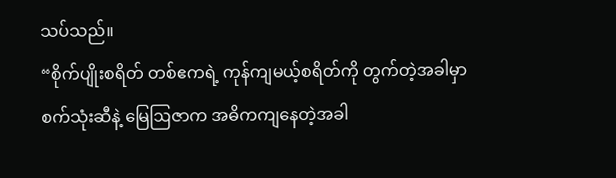သပ်သည်။
“စိုက်ပျိုးစရိတ် တစ်ဧကရဲ့ ကုန်ကျမယ့်စရိတ်ကို တွက်တဲ့အခါမှာ စက်သုံးဆီနဲ့ မြေဩဇာက အဓိကကျနေတဲ့အခါ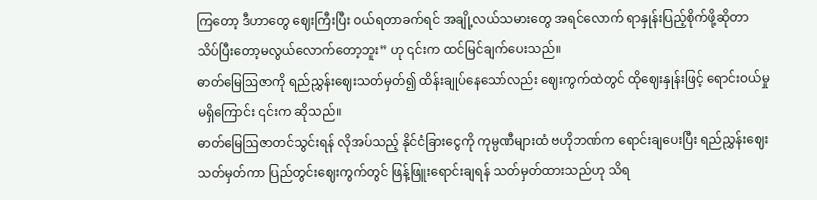ကြတော့ ဒီဟာတွေ ဈေးကြီးပြီး ဝယ်ရတာခက်ရင် အချို့လယ်သမားတွေ အရင်လောက် ရာနှုန်းပြည့်စိုက်ဖို့ဆိုတာ သိပ်ပြီးတော့မလွယ်လောက်တော့ဘူး” ဟု ၎င်းက ထင်မြင်ချက်ပေးသည်။
ဓာတ်မြေဩဇာကို ရည်ညွှန်းဈေးသတ်မှတ်၍ ထိန်းချုပ်နေသော်လည်း ဈေးကွက်ထဲတွင် ထိုဈေးနှုန်းဖြင့် ရောင်းဝယ်မှုမရှိကြောင်း ၎င်းက ဆိုသည်။
ဓာတ်မြေဩဇာတင်သွင်းရန် လိုအပ်သည့် နိုင်ငံခြားငွေကို ကုမ္ပဏီများထံ ဗဟိုဘဏ်က ရောင်းချပေးပြီး ရည်ညွှန်းဈေးသတ်မှတ်ကာ ပြည်တွင်းဈေးကွက်တွင် ဖြန့်ဖြူးရောင်းချရန် သတ်မှတ်ထားသည်ဟု သိရ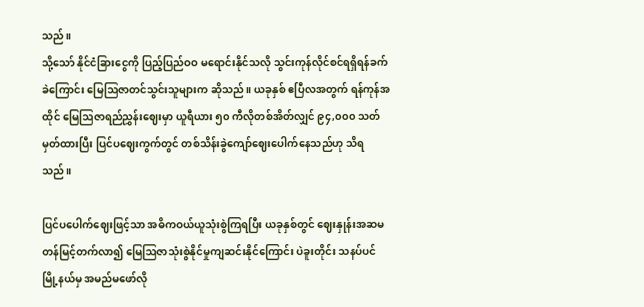သည်။
သို့သော် နိုင်ငံခြားငွေကို ပြည့်ပြည်ဝဝ မရောင်းနိုင်သလို သွင်းကုန်လိုင်စင်ရရှိရန်ခက်ခဲကြောင်း မြေဩဇာတင်သွင်းသူများက ဆိုသည်။ ယခုနှစ် ဧပြီလအတွက် ရန်ကုန်အထိုင် မြေဩဇာရည်ညွှန်းဈေးမှာ ယူရီယား ၅၀ ကီလိုတစ်အိတ်လျှင် ၉၄,၀၀၀ သတ်မှတ်ထားပြီး ပြင်ပဈေးကွက်တွင် တစ်သိန်းခွဲကျော်ဈေးပေါက်နေသည်ဟု သိရသည်။

ပြင်ပပေါက်ဈေးဖြင့်သာ အဓိကဝယ်ယူသုံးစွဲကြရပြီး ယခုနှစ်တွင် ဈေးနှုန်းအဆမတန်မြင့်တက်လာ၍ မြေဩဇာသုံးစွဲနိုင်မှုကျဆင်းနိုင်ကြောင်း ပဲခူးတိုင်း သနပ်ပင်မြို့နယ်မှ အမည်မဖော်လို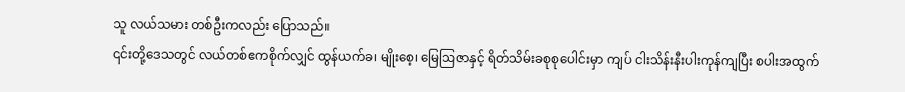သူ လယ်သမား တစ်ဦးကလည်း ပြောသည်။
၎င်းတို့ဒေသတွင် လယ်တစ်ဧကစိုက်လျှင် ထွန်ယက်ခ၊ မျိုးစေ့၊ မြေဩဇာနှင့် ရိတ်သိမ်းခစုစုပေါင်းမှာ ကျပ် ငါးသိန်းနီးပါးကုန်ကျပြီး စပါးအထွက်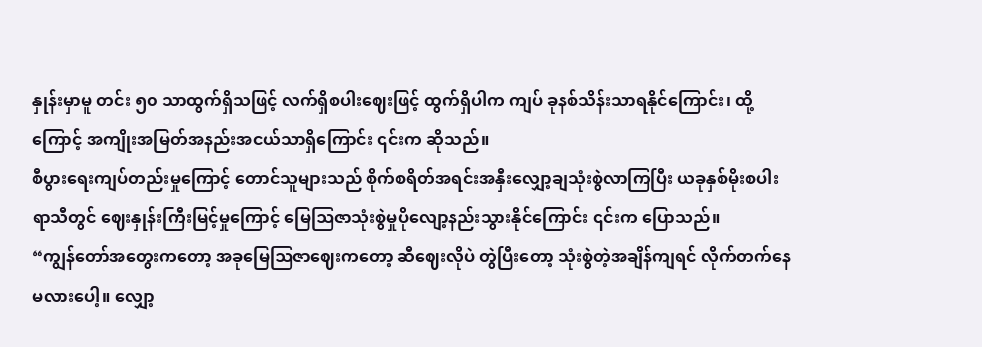နှုန်းမှာမူ တင်း ၅၀ သာထွက်ရှိသဖြင့် လက်ရှိစပါးဈေးဖြင့် ထွက်ရှိပါက ကျပ် ခုနစ်သိန်းသာရနိုင်ကြောင်း၊ ထို့ကြောင့် အကျိုးအမြတ်အနည်းအငယ်သာရှိကြောင်း ၎င်းက ဆိုသည်။
စီပွားရေးကျပ်တည်းမှုကြောင့် တောင်သူများသည် စိုက်စရိတ်အရင်းအနှီးလျှော့ချသုံးစွဲလာကြပြီး ယခုနှစ်မိုးစပါးရာသီတွင် ဈေးနှုန်းကြီးမြင့်မှုကြောင့် မြေဩဇာသုံးစွဲမှုပိုလျော့နည်းသွားနိုင်ကြောင်း ၎င်းက ပြောသည်။
“ကျွန်တော်အတွေးကတော့ အခုမြေဩဇာဈေးကတော့ ဆီဈေးလိုပဲ တွဲပြီးတော့ သုံးစွဲတဲ့အချိန်ကျရင် လိုက်တက်နေမလားပေါ့။ လျှော့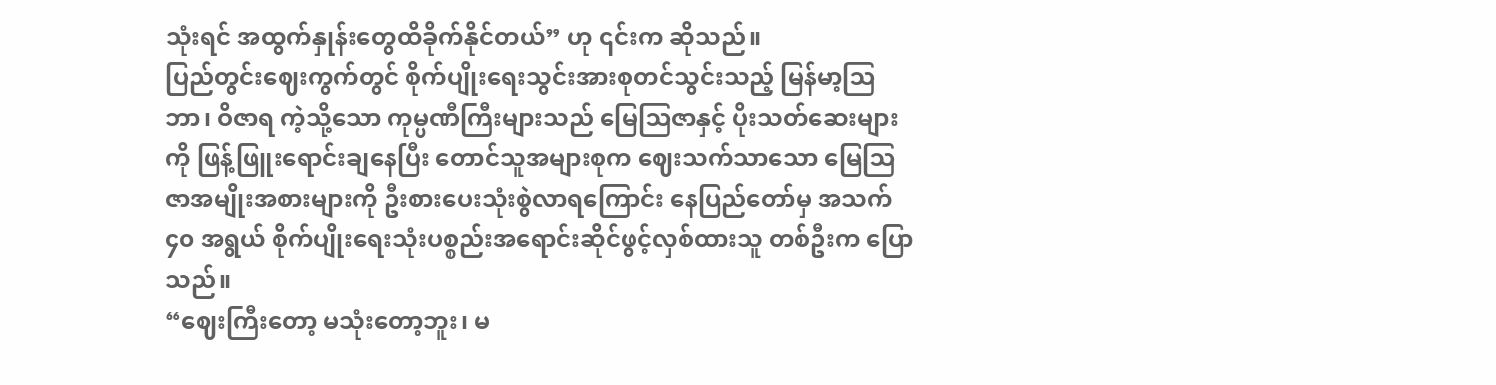သုံးရင် အထွက်နှုန်းတွေထိခိုက်နိုင်တယ်” ဟု ၎င်းက ဆိုသည်။
ပြည်တွင်းဈေးကွက်တွင် စိုက်ပျိုးရေးသွင်းအားစုတင်သွင်းသည့် မြန်မာ့ဩဘာ၊ ဝိဇာရ ကဲ့သို့သော ကုမ္ပဏီကြီးများသည် မြေဩဇာနှင့် ပိုးသတ်ဆေးများကို ဖြန့်ဖြူးရောင်းချနေပြီး တောင်သူအများစုက ဈေးသက်သာသော မြေဩဇာအမျိုးအစားများကို ဦးစားပေးသုံးစွဲလာရကြောင်း နေပြည်တော်မှ အသက် ၄၀ အရွယ် စိုက်ပျိုးရေးသုံးပစ္စည်းအရောင်းဆိုင်ဖွင့်လှစ်ထားသူ တစ်ဦးက ပြောသည်။
“ဈေးကြီးတော့ မသုံးတော့ဘူး၊ မ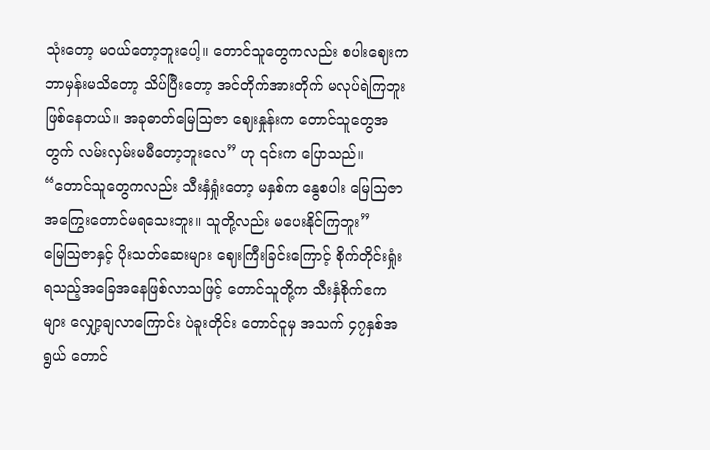သုံးတော့ မဝယ်တော့ဘူးပေါ့။ တောင်သူတွေကလည်း စပါးဈေးက ဘာမှန်းမသိတော့ သိပ်ပြီးတော့ အင်တိုက်အားတိုက် မလုပ်ရဲကြဘူးဖြစ်နေတယ်။ အခုဓာတ်မြေသြဇာ ဈေးနှုန်းက တောင်သူတွေအတွက် လမ်းလှမ်းမမီတော့ဘူးလေ” ဟု ၎င်းက ပြောသည်။
“တောင်သူတွေကလည်း သီးနှံရှုံးတော့ မနှစ်က နွေစပါး မြေသြဇာ အကြွေးတောင်မရသေးဘူး။ သူတို့လည်း မပေးနိုင်ကြဘူး”
မြေဩဇာနှင့် ပိုးသတ်ဆေးများ ဈေးကြီးခြင်းကြောင့် စိုက်တိုင်းရှုံးရသည့်အခြေအနေဖြစ်လာသဖြင့် တောင်သူတို့က သီးနှံစိုက်ဧကများ လျှော့ချလာကြောင်း ပဲခူးတိုင်း တောင်ငူမှ အသက် ၄၇နှစ်အရွယ် တောင်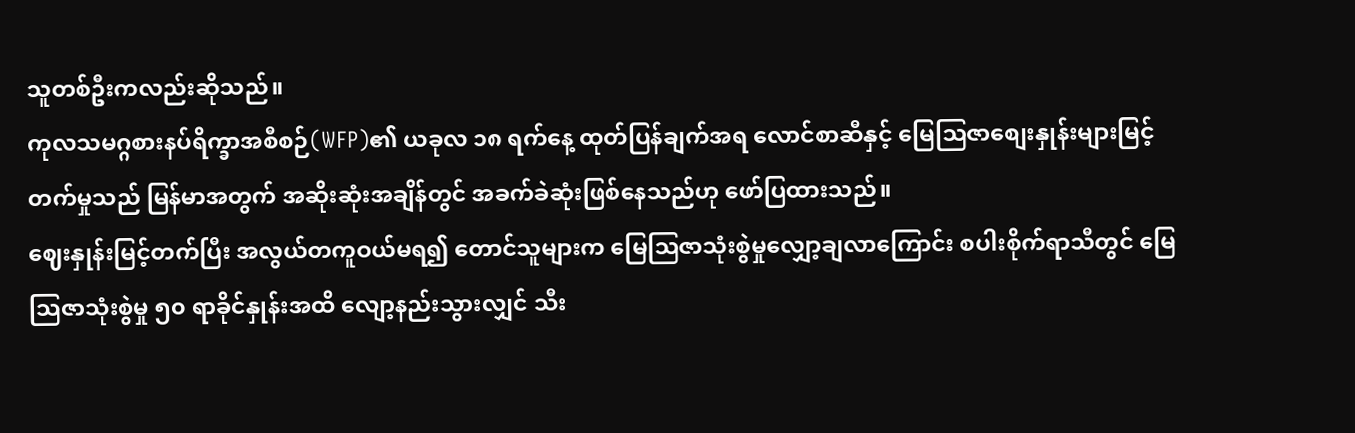သူတစ်ဦးကလည်းဆိုသည်။
ကုလသမဂ္ဂစားနပ်ရိက္ခာအစီစဉ်(WFP)၏ ယခုလ ၁၈ ရက်နေ့ ထုတ်ပြန်ချက်အရ လောင်စာဆီနှင့် မြေဩဇာစျေးနှုန်းများမြင့်တက်မှုသည် မြန်မာအတွက် အဆိုးဆုံးအချိန်တွင် အခက်ခဲဆုံးဖြစ်နေသည်ဟု ဖော်ပြထားသည်။
ဈေးနှုန်းမြင့်တက်ပြီး အလွယ်တကူဝယ်မရ၍ တောင်သူများက မြေဩဇာသုံးစွဲမှုလျှော့ချလာကြောင်း စပါးစိုက်ရာသီတွင် မြေသြဇာသုံးစွဲမှု ၅၀ ရာခိုင်နှုန်းအထိ လျော့နည်းသွားလျှင် သီး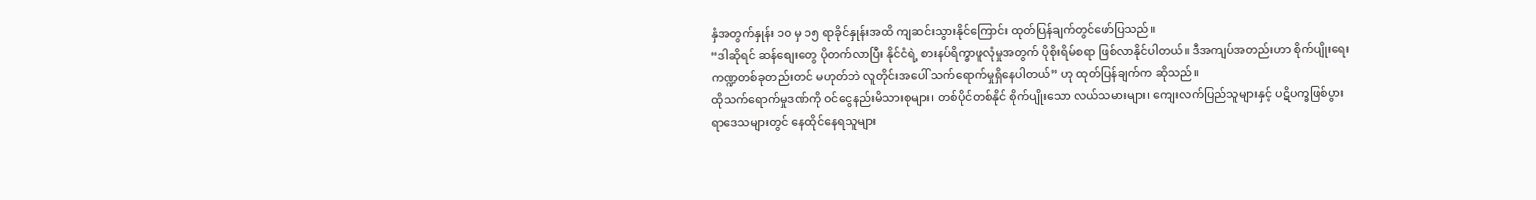နှံအတွက်နှုန်း ၁၀ မှ ၁၅ ရာခိုင်နှုန်းအထိ ကျဆင်းသွားနိုင်ကြောင်း ထုတ်ပြန်ချက်တွင်ဖော်ပြသည်။
“ဒါဆိုရင် ဆန်စျေးတွေ ပိုတက်လာပြီး နိုင်ငံရဲ့ စားနပ်ရိက္ခာဖူလုံမှုအတွက် ပိုစိုးရိမ်စရာ ဖြစ်လာနိုင်ပါတယ်။ ဒီအကျပ်အတည်းဟာ စိုက်ပျိုးရေးကဏ္ဍတစ်ခုတည်းတင် မဟုတ်ဘဲ လူတိုင်းအပေါ် သက်ရောက်မှုရှိနေပါတယ်” ဟု ထုတ်ပြန်ချက်က ဆိုသည်။
ထိုသက်ရောက်မှုဒဏ်ကို ဝင်ငွေနည်းမိသားစုများ၊ တစ်ပိုင်တစ်နိုင် စိုက်ပျိုးသော လယ်သမားများ၊ ကျေးလက်ပြည်သူများနှင့် ပဋိပက္ခဖြစ်ပွားရာဒေသများတွင် နေထိုင်နေရသူများ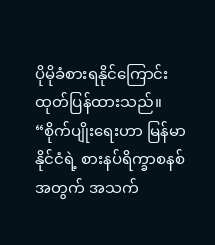ပိုမိုခံစားရနိုင်ကြောင်း ထုတ်ပြန်ထားသည်။
“စိုက်ပျိုးရေးဟာ မြန်မာနိုင်ငံရဲ့ စားနပ်ရိက္ခာစနစ်အတွက် အသက်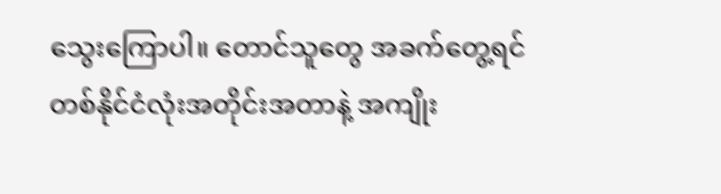သွေးကြောပါ။ တောင်သူတွေ အခက်တွေ့ရင် တစ်နိုင်ငံလုံးအတိုင်းအတာနဲ့ အကျိုး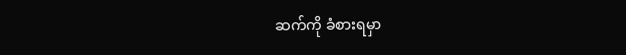ဆက်ကို ခံစားရမှာ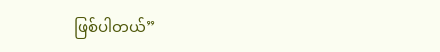ဖြစ်ပါတယ်”